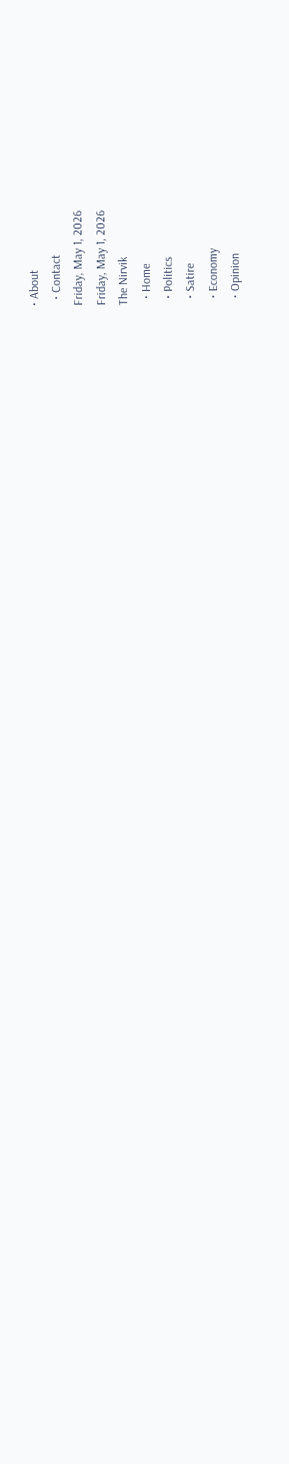• About
  • Contact
Friday, May 1, 2026
Friday, May 1, 2026
The Nirvik
  • Home
  • Politics
  • Satire
  • Economy
  • Opinion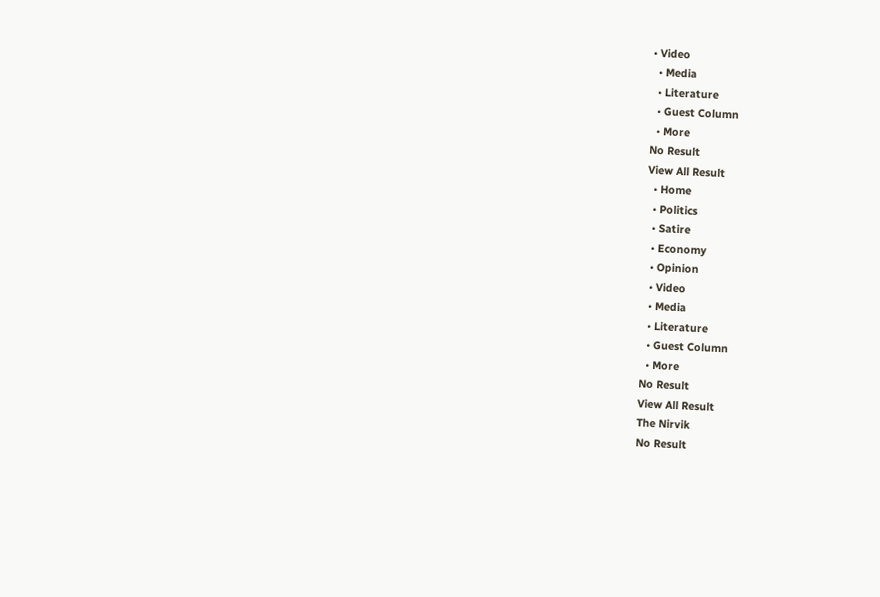• Video
  • Media
  • Literature
  • Guest Column
  • More
No Result
View All Result
  • Home
  • Politics
  • Satire
  • Economy
  • Opinion
  • Video
  • Media
  • Literature
  • Guest Column
  • More
No Result
View All Result
The Nirvik
No Result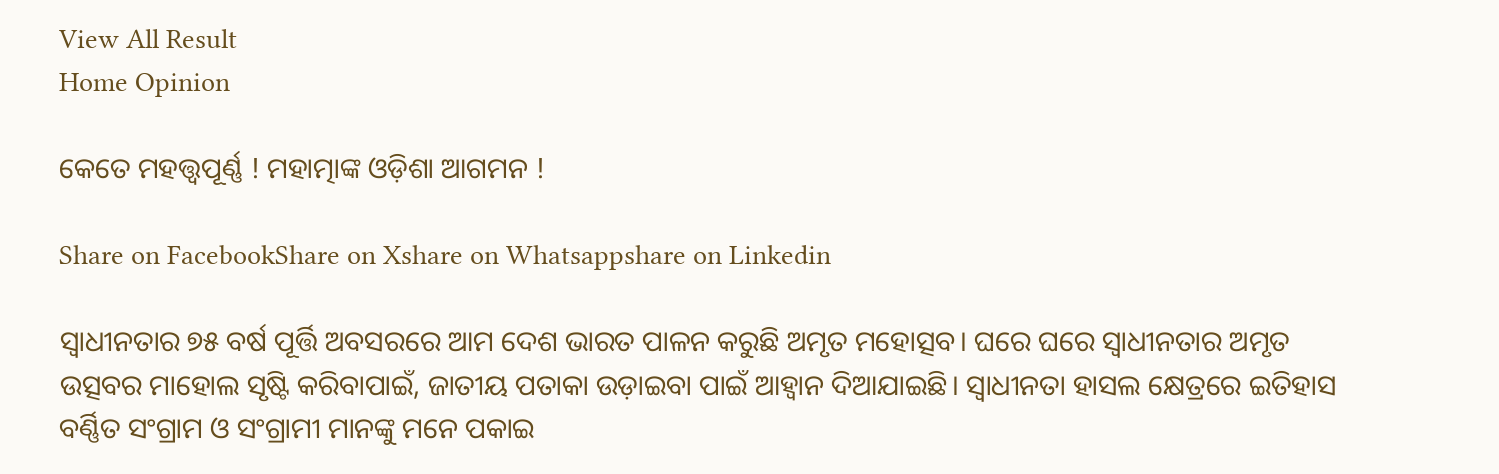View All Result
Home Opinion

କେତେ ମହତ୍ତ୍ୱପୂର୍ଣ୍ଣ ! ମହାତ୍ମାଙ୍କ ଓଡ଼ିଶା ଆଗମନ !

Share on FacebookShare on Xshare on Whatsappshare on Linkedin

ସ୍ୱାଧୀନତାର ୭୫ ବର୍ଷ ପୂର୍ତ୍ତି ଅବସରରେ ଆମ ଦେଶ ଭାରତ ପାଳନ କରୁଛି ଅମୃତ ମହୋତ୍ସବ। ଘରେ ଘରେ ସ୍ବାଧୀନତାର ଅମୃତ ଉତ୍ସବର ମାହୋଲ ସୃଷ୍ଟି କରିବାପାଇଁ, ଜାତୀୟ ପତାକା ଉଡ଼ାଇବା ପାଇଁ ଆହ୍ଵାନ ଦିଆଯାଇଛି। ସ୍ୱାଧୀନତା ହାସଲ କ୍ଷେତ୍ରରେ ଇତିହାସ ବର୍ଣ୍ଣିତ ସଂଗ୍ରାମ ଓ ସଂଗ୍ରାମୀ ମାନଙ୍କୁ ମନେ ପକାଇ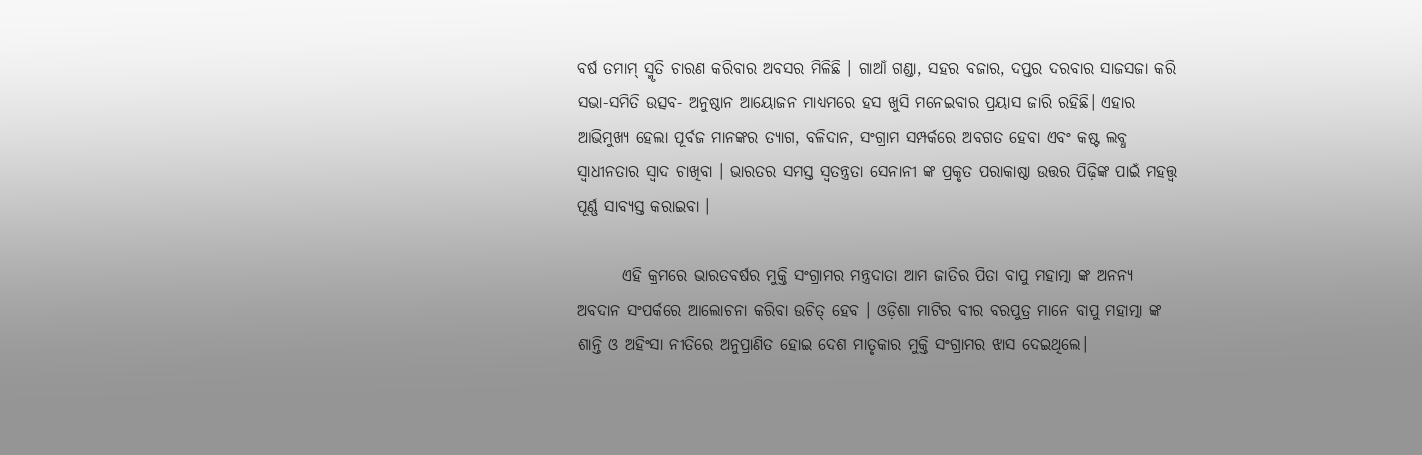ବର୍ଷ ତମାମ୍ ସ୍ମୃତି ଚାରଣ କରିବାର ଅବସର ମିଳିଛି । ଗାଆଁ ଗଣ୍ଡା, ସହର ବଜାର, ଦପ୍ତର ଦରବାର ସାଜସଜା କରି ସଭା-ସମିତି ଉତ୍ସବ- ଅନୁଷ୍ଠାନ ଆୟୋଜନ ମାଧ୍ୟମରେ ହସ ଖୁସି ମନେଇବାର ପ୍ରୟାସ ଜାରି ରହିଛି। ଏହାର ଆଭିମୁଖ୍ୟ ହେଲା ପୂର୍ବଜ ମାନଙ୍କର ତ୍ୟାଗ, ବଳିଦାନ, ସଂଗ୍ରାମ ସମ୍ପର୍କରେ ଅବଗତ ହେବା ଏବଂ କଷ୍ଟ ଲବ୍ଧ ସ୍ଵାଧୀନତାର ସ୍ଵାଦ ଚାଖିବା । ଭାରତର ସମସ୍ତ ସ୍ୱତନ୍ତ୍ରତା ସେନାନୀ ଙ୍କ ପ୍ରକୃତ ପରାକାଷ୍ଠା ଉତ୍ତର ପିଢ଼ିଙ୍କ ପାଇଁ ମହତ୍ତ୍ଵ ପୂର୍ଣ୍ଣ ସାବ୍ୟସ୍ତ କରାଇବା ।

       ଏହି କ୍ରମରେ ଭାରତବର୍ଷର ମୁକ୍ତି ସଂଗ୍ରାମର ମନ୍ତ୍ରଦାତା ଆମ ଜାତିର ପିତା ବାପୁ ମହାତ୍ମା ଙ୍କ ଅନନ୍ୟ ଅବଦାନ ସଂପର୍କରେ ଆଲୋଚନା କରିବା ଉଚିତ୍ ହେବ । ଓଡ଼ିଶା ମାଟିର ବୀର ବରପୁତ୍ର ମାନେ ବାପୁ ମହାତ୍ମା ଙ୍କ ଶାନ୍ତି ଓ ଅହିଂସା ନୀତିରେ ଅନୁପ୍ରାଣିତ ହୋଇ ଦେଶ ମାତୃକାର ମୁକ୍ତି ସଂଗ୍ରାମର ଝାସ ଦେଇଥିଲେ।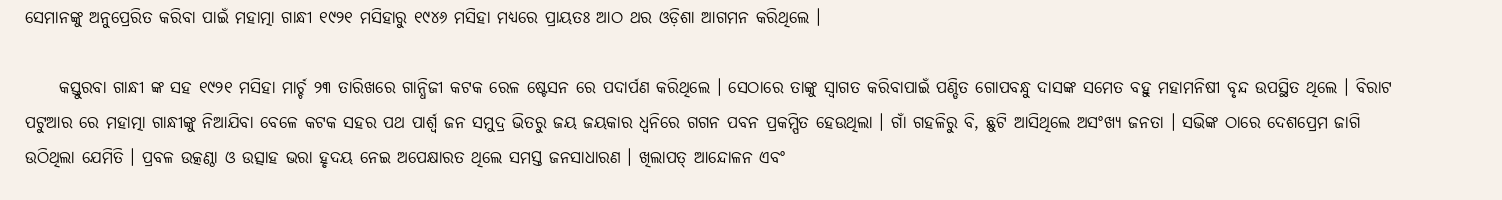ସେମାନଙ୍କୁ ଅନୁପ୍ରେରିତ କରିବା ପାଇଁ ମହାତ୍ମା ଗାନ୍ଧୀ ୧୯୨୧ ମସିହାରୁ ୧୯୪୬ ମସିହା ମଧ୍ୟରେ ପ୍ରାୟତଃ ଆଠ ଥର ଓଡ଼ିଶା ଆଗମନ କରିଥିଲେ ।

     କସ୍ତୁରବା ଗାନ୍ଧୀ ଙ୍କ ସହ ୧୯୨୧ ମସିହା ମାର୍ଚ୍ଚ ୨୩ ତାରିଖରେ ଗାନ୍ଧିଜୀ କଟକ ରେଳ ଷ୍ଟେସନ ରେ ପଦାର୍ପଣ କରିଥିଲେ । ସେଠାରେ ତାଙ୍କୁ ସ୍ବାଗତ କରିବାପାଇଁ ପଣ୍ଡିତ ଗୋପବନ୍ଧୁ ଦାସଙ୍କ ସମେତ ବହୁ ମହାମନିଷୀ ବୃନ୍ଦ ଉପସ୍ଥିତ ଥିଲେ । ବିରାଟ ପଟୁଆର ରେ ମହାତ୍ମା ଗାନ୍ଧୀଙ୍କୁ ନିଆଯିବା ବେଳେ କଟକ ସହର ପଥ ପାର୍ଶ୍ଵ ଜନ ସମୁଦ୍ର ଭିତରୁ ଜୟ ଜୟକାର ଧ୍ବନିରେ ଗଗନ ପବନ ପ୍ରକମ୍ପିତ ହେଉଥିଲା । ଗାଁ ଗହଳିରୁ ବି, ଛୁଟି ଆସିଥିଲେ ଅସଂଖ୍ୟ ଜନତା । ସଭିଙ୍କ ଠାରେ ଦେଶପ୍ରେମ ଜାଗି ଉଠିଥିଲା ଯେମିତି । ପ୍ରବଳ ଉତ୍କଣ୍ଠା ଓ ଉତ୍ସାହ ଭରା ହୃଦୟ ନେଇ ଅପେକ୍ଷାରତ ଥିଲେ ସମସ୍ତ ଜନସାଧାରଣ । ଖିଲାପତ୍ ଆନ୍ଦୋଳନ ଏବଂ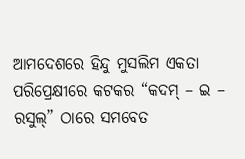ଆମଦେଶରେ ହିନ୍ଦୁ ମୁସଲିମ ଏକତା ପରିପ୍ରେକ୍ଷୀରେ କଟକର “କଦମ୍ – ଇ – ରସୁଲ୍” ଠାରେ ସମବେତ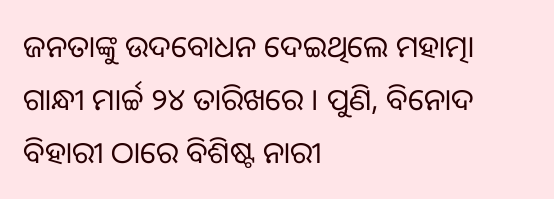ଜନତାଙ୍କୁ ଉଦବୋଧନ ଦେଇଥିଲେ ମହାତ୍ମା ଗାନ୍ଧୀ ମାର୍ଚ୍ଚ ୨୪ ତାରିଖରେ । ପୁଣି, ବିନୋଦ ବିହାରୀ ଠାରେ ବିଶିଷ୍ଟ ନାରୀ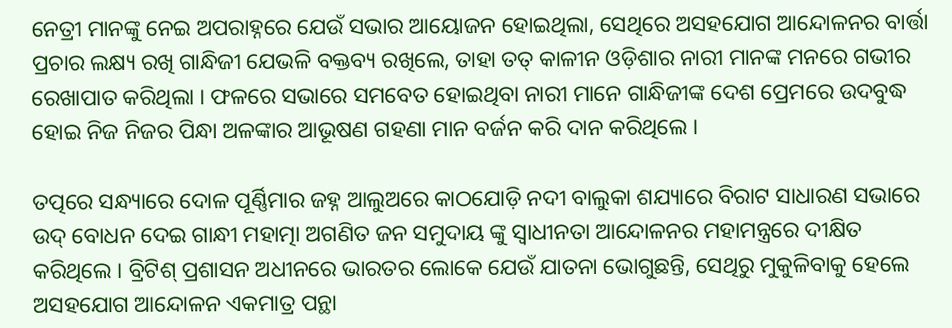ନେତ୍ରୀ ମାନଙ୍କୁ ନେଇ ଅପରାହ୍ନରେ ଯେଉଁ ସଭାର ଆୟୋଜନ ହୋଇଥିଲା, ସେଥିରେ ଅସହଯୋଗ ଆନ୍ଦୋଳନର ବାର୍ତ୍ତା ପ୍ରଚାର ଲକ୍ଷ୍ୟ ରଖି ଗାନ୍ଧିଜୀ ଯେଭଳି ବକ୍ତବ୍ୟ ରଖିଲେ, ତାହା ତତ୍ କାଳୀନ ଓଡ଼ିଶାର ନାରୀ ମାନଙ୍କ ମନରେ ଗଭୀର ରେଖାପାତ କରିଥିଲା । ଫଳରେ ସଭାରେ ସମବେତ ହୋଇଥିବା ନାରୀ ମାନେ ଗାନ୍ଧିଜୀଙ୍କ ଦେଶ ପ୍ରେମରେ ଉଦବୁଦ୍ଧ ହୋଇ ନିଜ ନିଜର ପିନ୍ଧା ଅଳଙ୍କାର ଆଭୂଷଣ ଗହଣା ମାନ ବର୍ଜନ କରି ଦାନ କରିଥିଲେ ।

ତତ୍ପରେ ସନ୍ଧ୍ୟାରେ ଦୋଳ ପୂର୍ଣ୍ଣିମାର ଜହ୍ନ ଆଲୁଅରେ କାଠଯୋଡ଼ି ନଦୀ ବାଲୁକା ଶଯ୍ୟାରେ ବିରାଟ ସାଧାରଣ ସଭାରେ ଉଦ୍ ବୋଧନ ଦେଇ ଗାନ୍ଧୀ ମହାତ୍ମା ଅଗଣିତ ଜନ ସମୁଦାୟ ଙ୍କୁ ସ୍ଵାଧୀନତା ଆନ୍ଦୋଳନର ମହାମନ୍ତ୍ରରେ ଦୀକ୍ଷିତ କରିଥିଲେ । ବ୍ରିଟିଶ୍ ପ୍ରଶାସନ ଅଧୀନରେ ଭାରତର ଲୋକେ ଯେଉଁ ଯାତନା ଭୋଗୁଛନ୍ତି, ସେଥିରୁ ମୁକୁଳିବାକୁ ହେଲେ ଅସହଯୋଗ ଆନ୍ଦୋଳନ ଏକମାତ୍ର ପନ୍ଥା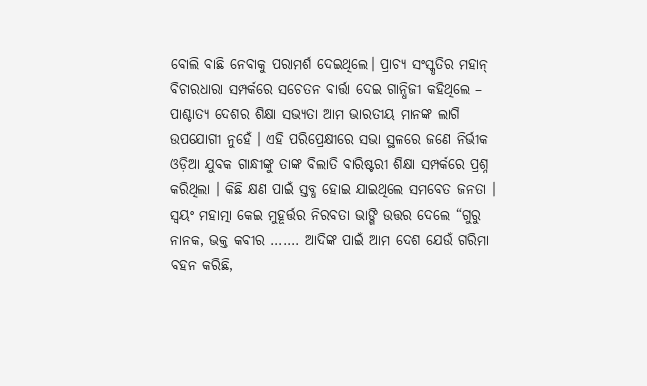ବୋଲି ବାଛି ନେବାକୁ ପରାମର୍ଶ ଦେଇଥିଲେ। ପ୍ରାଚ୍ୟ ସଂସ୍କୃତିର ମହାନ୍ ବିଚାରଧାରା ସମ୍ପର୍କରେ ସଚେତନ ବାର୍ତ୍ତା ଦେଇ ଗାନ୍ଧିଜୀ କହିଥିଲେ – ପାଶ୍ଚାତ୍ୟ ଦେଶର ଶିକ୍ଷା ସଭ୍ୟତା ଆମ ଭାରତୀୟ ମାନଙ୍କ ଲାଗି ଉପଯୋଗୀ ନୁହେଁ । ଏହି ପରିପ୍ରେକ୍ଷୀରେ ସଭା ସ୍ଥଳରେ ଜଣେ ନିର୍ଭୀକ ଓଡ଼ିଆ ଯୁବକ ଗାନ୍ଧୀଙ୍କୁ ତାଙ୍କ ବିଲାତି ବାରିଷ୍ଟରୀ ଶିକ୍ଷା ସମ୍ପର୍କରେ ପ୍ରଶ୍ନ କରିଥିଲା । କିଛି କ୍ଷଣ ପାଇଁ ସ୍ତବ୍ଧ ହୋଇ ଯାଇଥିଲେ ସମବେତ ଜନତା । ସ୍ଵୟଂ ମହାତ୍ମା କେଇ ମୁହୂର୍ତ୍ତର ନିରବତା ଭାଙ୍ଗି ଉତ୍ତର ଦେଲେ “ଗୁରୁ ନାନକ, ଭକ୍ତ କବୀର ……. ଆଦିଙ୍କ ପାଇଁ ଆମ ଦେଶ ଯେଉଁ ଗରିମା ବହନ କରିଛି,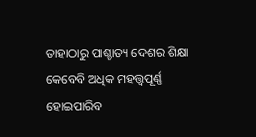ତାହାଠାରୁ ପାଶ୍ଚାତ୍ୟ ଦେଶର ଶିକ୍ଷା କେବେବି ଅଧିକ ମହତ୍ତ୍ୱପୂର୍ଣ୍ଣ ହୋଇପାରିବ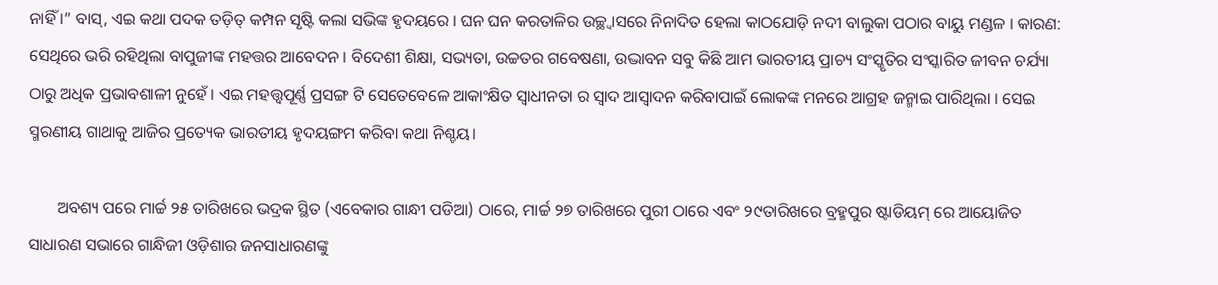ନାହିଁ ।” ବାସ୍, ଏଇ କଥା ପଦକ ତଡ଼ିତ୍ କମ୍ପନ ସୃଷ୍ଟି କଲା ସଭିଙ୍କ ହୃଦୟରେ । ଘନ ଘନ କରତାଳିର ଉଚ୍ଛ୍ୱାସରେ ନିନାଦିତ ହେଲା କାଠଯୋଡ଼ି ନଦୀ ବାଲୁକା ପଠାର ବାୟୁ ମଣ୍ଡଳ । କାରଣ: ସେଥିରେ ଭରି ରହିଥିଲା ବାପୁଜୀଙ୍କ ମହତ୍ତର ଆବେଦନ । ବିଦେଶୀ ଶିକ୍ଷା, ସଭ୍ୟତା, ଉଚ୍ଚତର ଗବେଷଣା, ଉଦ୍ଭାବନ ସବୁ କିଛି ଆମ ଭାରତୀୟ ପ୍ରାଚ୍ୟ ସଂସ୍କୃତିର ସଂସ୍କାରିତ ଜୀବନ ଚର୍ଯ୍ୟା ଠାରୁ ଅଧିକ ପ୍ରଭାବଶାଳୀ ନୁହେଁ । ଏଇ ମହତ୍ତ୍ୱପୂର୍ଣ୍ଣ ପ୍ରସଙ୍ଗ ଟି ସେତେବେଳେ ଆକାଂକ୍ଷିତ ସ୍ଵାଧୀନତା ର ସ୍ଵାଦ ଆସ୍ୱାଦନ କରିବାପାଇଁ ଲୋକଙ୍କ ମନରେ ଆଗ୍ରହ ଜନ୍ମାଇ ପାରିଥିଲା । ସେଇ ସ୍ମରଣୀୟ ଗାଥାକୁ ଆଜିର ପ୍ରତ୍ୟେକ ଭାରତୀୟ ହୃଦୟଙ୍ଗମ କରିବା କଥା ନିଶ୍ଚୟ।

       ଅବଶ୍ୟ ପରେ ମାର୍ଚ୍ଚ ୨୫ ତାରିଖରେ ଭଦ୍ରକ ସ୍ଥିତ (ଏବେକାର ଗାନ୍ଧୀ ପଡିଆ) ଠାରେ, ମାର୍ଚ୍ଚ ୨୭ ତାରିଖରେ ପୁରୀ ଠାରେ ଏବଂ ୨୯ତାରିଖରେ ବ୍ରହ୍ମପୁର ଷ୍ଟାଡିୟମ୍ ରେ ଆୟୋଜିତ ସାଧାରଣ ସଭାରେ ଗାନ୍ଧିଜୀ ଓଡ଼ିଶାର ଜନସାଧାରଣଙ୍କୁ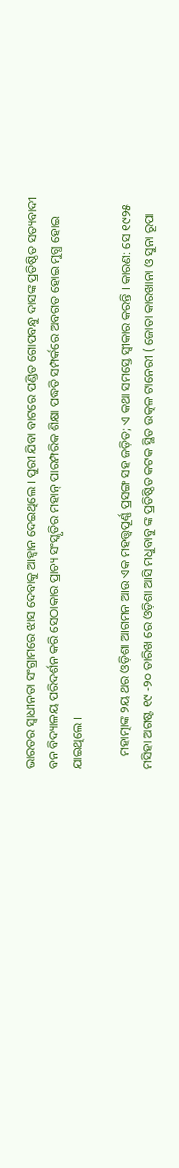ଭାରତର ସ୍ଵାଧୀନତା ସଂଗ୍ରାମରେ ଝାସ ଦେବାକୁ ଆହ୍ଵାନ ଦେଇଥିଲେ । ପୁରୀ ଯିବା ବାଟରେ ପଣ୍ଡିତ ଗୋପବନ୍ଧୁ ଦାସଙ୍କ ପ୍ରତିଷ୍ଠିତ ସତ୍ୟବାଦୀ ବନ ବିଦ୍ୟାଳୟ ପରିଦର୍ଶନ କରି ସେଠାକାର ପ୍ରାଚ୍ୟ ସଂସ୍କୃତିର ମହାନ୍ ପାରମ୍ପରିକ ଶିକ୍ଷା ପଦ୍ଧତି ସମ୍ପର୍କରେ ଅବଗତ ହୋଇ ମୁଗ୍ଧ ହୋଇ ଯାଇଥିଲେ ।

    ମହାତ୍ମାଙ୍କ ୨ୟ ଥର ଓଡ଼ିଶା ଆଗମନ ଆଉ ଏକ ମହତ୍ତ୍ୱପୂର୍ଣ୍ଣ ପ୍ରସଙ୍ଗ ସହ ଜଡ଼ିତ; ଏ କଥା ସମସ୍ତେ ସ୍ଵୀକାର କରନ୍ତି । କାରଣ: ସେ ୧୯୨୫ ମସିହା ଅଗଷ୍ଟ ୧୯ -୨୦ ତାରିଖ ରେ ଓଡ଼ିଶା ଆସି ମଧୁବାବୁ ଙ୍କ ପ୍ରତିଷ୍ଠିତ କଟକ ସ୍ଥିତ ଉତ୍କଳ ଟାନେରୀ ( ଜୋତା କାରଖାନା ଓ ସୁନା ରୂପା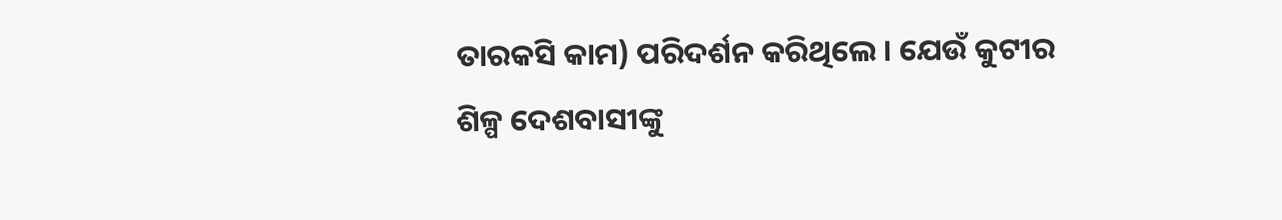ତାରକସି କାମ) ପରିଦର୍ଶନ କରିଥିଲେ । ଯେଉଁ କୁଟୀର ଶିଳ୍ପ ଦେଶବାସୀଙ୍କୁ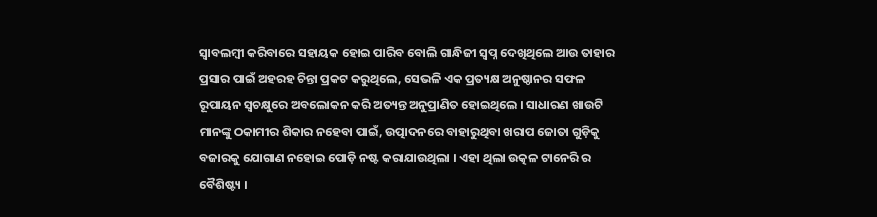ସ୍ବାବଲମ୍ବୀ କରିବାରେ ସହାୟକ ହୋଇ ପାରିବ ବୋଲି ଗାନ୍ଧିଜୀ ସ୍ବପ୍ନ ଦେଖିଥିଲେ ଆଉ ତାହାର ପ୍ରସାର ପାଇଁ ଅହରହ ଚିନ୍ତା ପ୍ରକଟ କରୁଥିଲେ, ସେଭଳି ଏକ ପ୍ରତ୍ୟକ୍ଷ ଅନୁଷ୍ଠାନର ସଫଳ ରୂପାୟନ ସ୍ବଚକ୍ଷୁରେ ଅବଲୋକନ କରି ଅତ୍ୟନ୍ତ ଅନୁପ୍ରାଣିତ ହୋଇଥିଲେ । ସାଧାରଣ ଖାଉଟି ମାନଙ୍କୁ ଠକାମୀର ଶିକାର ନହେବା ପାଇଁ, ଉତ୍ପାଦନରେ ବାହାରୁଥିବା ଖରାପ ଜୋତା ଗୁଡ଼ିକୁ ବଜାରକୁ ଯୋଗାଣ ନହୋଇ ପୋଡ଼ି ନଷ୍ଟ କରାଯାଉଥିଲା । ଏହା ଥିଲା ଉତ୍କଳ ଟାନେରି ର ବୈଶିଷ୍ଟ୍ୟ ।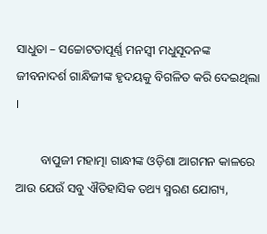ସାଧୁତା – ସଚ୍ଚୋଟତାପୂର୍ଣ୍ଣ ମନସ୍ଵୀ ମଧୁସୂଦନଙ୍କ ଜୀବନାଦର୍ଶ ଗାନ୍ଧିଜୀଙ୍କ ହୃଦୟକୁ ବିଗଳିତ କରି ଦେଇଥିଲା ।

        ବାପୁଜୀ ମହାତ୍ମା ଗାନ୍ଧୀଙ୍କ ଓଡ଼ିଶା ଆଗମନ କାଳରେ ଆଉ ଯେଉଁ ସବୁ ଐତିହାସିକ ତଥ୍ୟ ସ୍ମରଣ ଯୋଗ୍ୟ,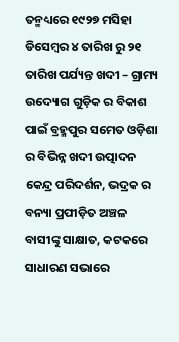ତନ୍ମଧ୍ୟରେ ୧୯୨୭ ମସିହା ଡିସେମ୍ବର ୪ ତାରିଖ ରୁ ୨୧ ତାରିଖ ପର୍ଯ୍ୟନ୍ତ ଖଦୀ – ଗ୍ରାମ୍ୟ ଉଦ୍ୟୋଗ ଗୁଡ଼ିକ ର ବିକାଶ ପାଇଁ ବ୍ରହ୍ମପୁର ସମେତ ଓଡ଼ିଶା ର ବିଭିନ୍ନ ଖଦୀ ଉତ୍ପାଦନ କେନ୍ଦ୍ର ପରିଦର୍ଶନ, ଭଦ୍ରକ ର ବନ୍ୟା ପ୍ରପୀଡ଼ିତ ଅଞ୍ଚଳ ବାସୀଙ୍କୁ ସାକ୍ଷାତ, କଟକରେ ସାଧାରଣ ସଭାରେ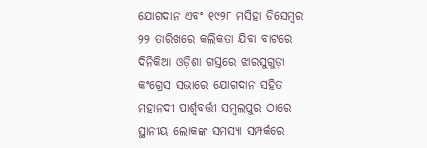ଯୋଗଦାନ ଏବଂ ୧୯୨୮ ମସିହା ଡିସେମ୍ବର ୨୨ ତାରିଖରେ କଲିକତା ଯିବା ବାଟରେ ଦିନିକିଆ ଓଡ଼ିଶା ଗସ୍ତରେ ଝାରସୁଗୁଡ଼ା କଂଗ୍ରେସ ସଭାରେ ଯୋଗଦାନ ସହିତ ମହାନଦୀ ପାର୍ଶ୍ଵବର୍ତ୍ତୀ ସମ୍ବଲପୁର ଠାରେ ସ୍ଥାନୀୟ ଲୋକଙ୍କ ସମସ୍ୟା ସମ୍ପର୍କରେ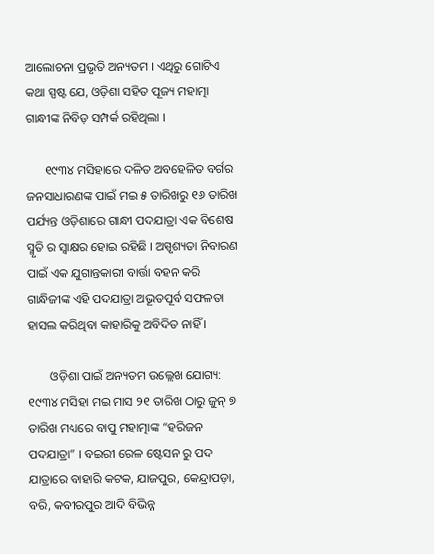ଆଲୋଚନା ପ୍ରଭୃତି ଅନ୍ୟତମ । ଏଥିରୁ ଗୋଟିଏ କଥା ସ୍ପଷ୍ଟ ଯେ, ଓଡ଼ିଶା ସହିତ ପୂଜ୍ୟ ମହାତ୍ମା ଗାନ୍ଧୀଙ୍କ ନିବିଡ଼ ସମ୍ପର୍କ ରହିଥିଲା ।

      ୧୯୩୪ ମସିହାରେ ଦଳିତ ଅବହେଳିତ ବର୍ଗର ଜନସାଧାରଣଙ୍କ ପାଇଁ ମଇ ୫ ତାରିଖରୁ ୧୬ ତାରିଖ ପର୍ଯ୍ୟନ୍ତ ଓଡ଼ିଶାରେ ଗାନ୍ଧୀ ପଦଯାତ୍ରା ଏକ ବିଶେଷ ସ୍ମୃତି ର ସ୍ୱାକ୍ଷର ହୋଇ ରହିଛି । ଅସ୍ପୃଶ୍ୟତା ନିବାରଣ ପାଇଁ ଏକ ଯୁଗାନ୍ତକାରୀ ବାର୍ତ୍ତା ବହନ କରି ଗାନ୍ଧିଜୀଙ୍କ ଏହି ପଦଯାତ୍ରା ଅଭୂତପୂର୍ବ ସଫଳତା ହାସଲ କରିଥିବା କାହାରିକୁ ଅବିଦିତ ନାହିଁ ।

       ଓଡ଼ିଶା ପାଇଁ ଅନ୍ୟତମ ଉଲ୍ଲେଖ ଯୋଗ୍ୟ: ୧୯୩୪ ମସିହା ମଇ ମାସ ୨୧ ତାରିଖ ଠାରୁ ଜୁନ୍ ୭ ତାରିଖ ମଧ୍ୟରେ ବାପୁ ମହାତ୍ମାଙ୍କ “ହରିଜନ ପଦଯାତ୍ରା” । ବଇରୀ ରେଳ ଷ୍ଟେସନ ରୁ ପଦ ଯାତ୍ରାରେ ବାହାରି କଟକ, ଯାଜପୁର, କେନ୍ଦ୍ରାପଡ଼ା, ବରି, କବୀରପୁର ଆଦି ବିଭିନ୍ନ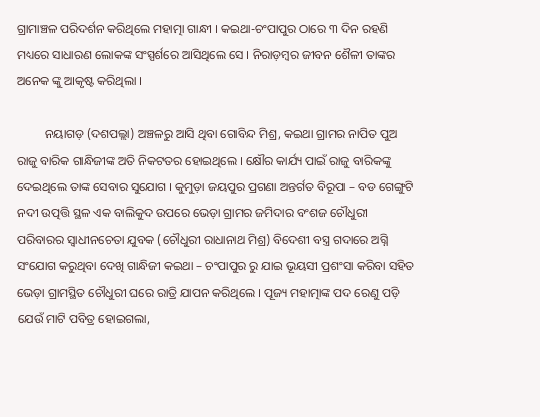ଗ୍ରାମାଞ୍ଚଳ ପରିଦର୍ଶନ କରିଥିଲେ ମହାତ୍ମା ଗାନ୍ଧୀ । କଇଥା-ଚଂପାପୁର ଠାରେ ୩ ଦିନ ରହଣି ମଧ୍ୟରେ ସାଧାରଣ ଲୋକଙ୍କ ସଂସ୍ପର୍ଶରେ ଆସିଥିଲେ ସେ । ନିରାଡ଼ମ୍ବର ଜୀବନ ଶୈଳୀ ତାଙ୍କର ଅନେକ ଙ୍କୁ ଆକୃଷ୍ଟ କରିଥିଲା ।

         ନୟାଗଡ଼ (ଦଶପଲ୍ଲା) ଅଞ୍ଚଳରୁ ଆସି ଥିବା ଗୋବିନ୍ଦ ମିଶ୍ର, କଇଥା ଗ୍ରାମର ନାପିତ ପୁଅ ରାଜୁ ବାରିକ ଗାନ୍ଧିଜୀଙ୍କ ଅତି ନିକଟତର ହୋଇଥିଲେ । କ୍ଷୌର କାର୍ଯ୍ୟ ପାଇଁ ରାଜୁ ବାରିକଙ୍କୁ ଦେଇଥିଲେ ତାଙ୍କ ସେବାର ସୁଯୋଗ । କୁମୁଡ଼ା ଜୟପୁର ପ୍ରଗଣା ଅନ୍ତର୍ଗତ ବିରୂପା – ବଡ ଗେଙ୍ଗୁଟି ନଦୀ ଉତ୍ପତ୍ତି ସ୍ଥଳ ଏକ ବାଲିକୁଦ ଉପରେ ଭେଡ଼ା ଗ୍ରାମର ଜମିଦାର ବଂଶଜ ଚୌଧୁରୀ ପରିବାରର ସ୍ଵାଧୀନଚେତା ଯୁବକ (ଚୌଧୁରୀ ରାଧାନାଥ ମିଶ୍ର) ବିଦେଶୀ ବସ୍ତ୍ର ଗଦାରେ ଅଗ୍ନି ସଂଯୋଗ କରୁଥିବା ଦେଖି ଗାନ୍ଧିଜୀ କଇଥା – ଚଂପାପୁର ରୁ ଯାଇ ଭୂୟସୀ ପ୍ରଶଂସା କରିବା ସହିତ ଭେଡ଼ା ଗ୍ରାମସ୍ଥିତ ଚୌଧୁରୀ ଘରେ ରାତ୍ରି ଯାପନ କରିଥିଲେ । ପୂଜ୍ୟ ମହାତ୍ମାଙ୍କ ପଦ ରେଣୁ ପଡ଼ି ଯେଉଁ ମାଟି ପବିତ୍ର ହୋଇଗଲା,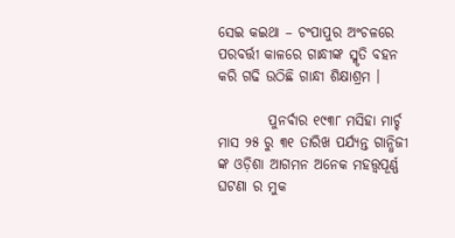ସେଇ କଇଥା – ଚଂପାପୁର ଅଂଚଳରେ ପରବର୍ତ୍ତୀ କାଳରେ ଗାନ୍ଧୀଙ୍କ ସ୍ମୃତି ବହନ କରି ଗଢି ଉଠିଛି ଗାନ୍ଧୀ ଶିକ୍ଷାଶ୍ରମ ।

         ପୁନର୍ବାର ୧୯୩୮ ମସିହା ମାର୍ଚ୍ଚ ମାସ ୨୫ ରୁ ୩୧ ତାରିଖ ପର୍ଯ୍ୟନ୍ତ ଗାନ୍ଧିଜୀ ଙ୍କ ଓଡ଼ିଶା ଆଗମନ ଅନେକ ମହତ୍ତ୍ଵପୂର୍ଣ୍ଣ ଘଟଣା ର ମୁକ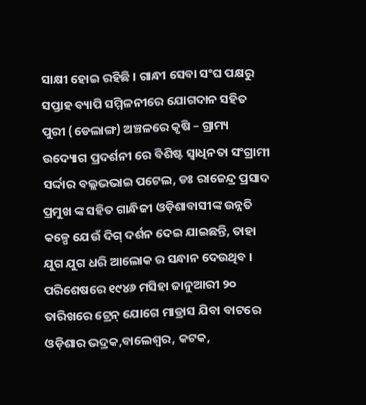ସାକ୍ଷୀ ହୋଇ ରହିଛି । ଗାନ୍ଧୀ ସେବା ସଂଘ ପକ୍ଷରୁ ସପ୍ତାହ ବ୍ୟାପି ସମ୍ମିଳନୀରେ ଯୋଗଦାନ ସହିତ ପୁରୀ (ଡେଲାଙ୍ଗ) ଅଞ୍ଚଳରେ କୃଷି – ଗ୍ରାମ୍ୟ ଉଦ୍ୟୋଗ ପ୍ରଦର୍ଶନୀ ରେ ବିଶିଷ୍ଟ ସ୍ବାଧିନତା ସଂଗ୍ରାମୀ ସର୍ଦ୍ଦାର ବଲ୍ଲଭଭାଇ ପଟେଲ, ଡଃ ରାଜେନ୍ଦ୍ର ପ୍ରସାଦ ପ୍ରମୁଖ ଙ୍କ ସହିତ ଗାନ୍ଧିଜୀ ଓଡ଼ିଶାବାସୀଙ୍କ ଉନ୍ନତି କଳ୍ପେ ଯେଉଁ ଦିଗ୍ ଦର୍ଶନ ଦେଇ ଯାଇଛନ୍ତି, ତାହା ଯୁଗ ଯୁଗ ଧରି ଆଲୋକ ର ସନ୍ଧାନ ଦେଉଥିବ । ପରିଶେଷରେ ୧୯୪୬ ମସିହା ଜାନୁଆରୀ ୨୦ ତାରିଖରେ ଟ୍ରେନ୍ ଯୋଗେ ମାଡ୍ରାସ ଯିବା ବାଟରେ ଓଡ଼ିଶାର ଭଦ୍ରକ,ବାଲେଶ୍ଵର, କଟକ,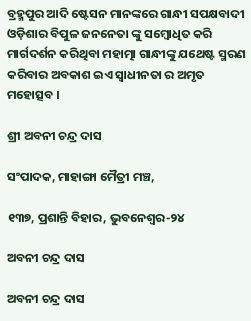ବ୍ରହ୍ମପୁର ଆଦି ଷ୍ଟେସନ ମାନଙ୍କରେ ଗାନ୍ଧୀ ସପକ୍ଷବାଦୀ ଓଡ଼ିଶାର ବିପୁଳ ଜନନେତା ଙ୍କୁ ସମ୍ବୋଧିତ କରି ମାର୍ଗଦର୍ଶନ କରିଥିବା ମହାତ୍ମା ଗାନ୍ଧୀଙ୍କୁ ଯଥେଷ୍ଟ ସ୍ମରଣ କରିବାର ଅବକାଶ ଇଏ ସ୍ଵାଧୀନତା ର ଅମୃତ ମହୋତ୍ସବ ।

ଶ୍ରୀ ଅବନୀ ଚନ୍ଦ୍ର ଦାସ

ସଂପାଦକ, ମାହାଙ୍ଗା ମୈତ୍ରୀ ମଞ୍ଚ,

୧୩୭, ପ୍ରଶାନ୍ତି ବିହାର, ଭୁବନେଶ୍ଵର-୨୪

ଅବନୀ ଚନ୍ଦ୍ର ଦାସ

ଅବନୀ ଚନ୍ଦ୍ର ଦାସ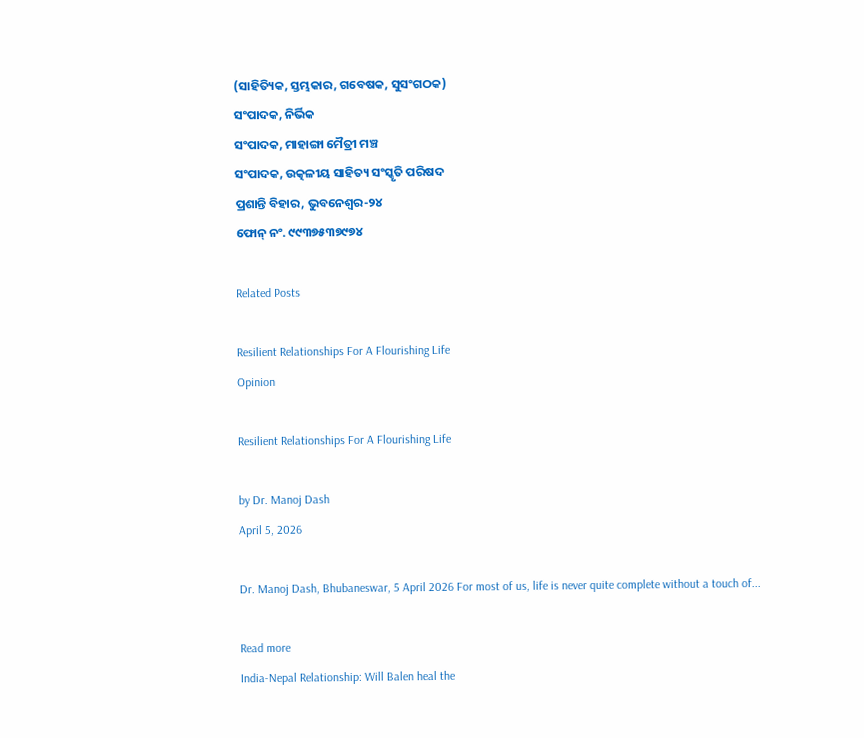(ସାହିତ୍ୟିକ, ସ୍ତମ୍ଭକାର, ଗବେଷକ, ସୁସଂଗଠକ)
ସଂପାଦକ, ନିର୍ଭିକ
ସଂପାଦକ, ମାହାଙ୍ଗା ମୈତ୍ରୀ ମଞ୍ଚ
ସଂପାଦକ, ଉତ୍କଳୀୟ ସାହିତ୍ୟ ସଂସ୍କୃତି ପରିଷଦ
ପ୍ରଶାନ୍ତି ବିହାର, ଭୁବନେଶ୍ବର-୨୪
ଫୋନ୍ ନଂ. ୯୯୩୭୫୩୭୯୭୪

Related Posts

Resilient Relationships For A Flourishing Life
Opinion

Resilient Relationships For A Flourishing Life

by Dr. Manoj Dash
April 5, 2026

Dr. Manoj Dash, Bhubaneswar, 5 April 2026 For most of us, life is never quite complete without a touch of...

Read more
India-Nepal Relationship: Will Balen heal the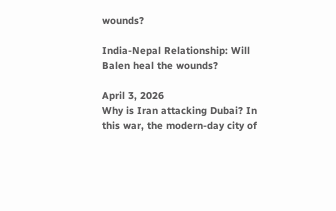wounds?

India-Nepal Relationship: Will Balen heal the wounds?

April 3, 2026
Why is Iran attacking Dubai? In this war, the modern-day city of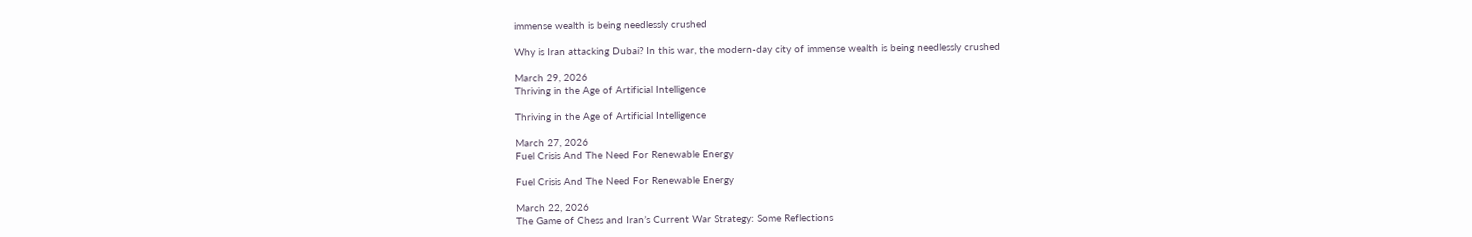immense wealth is being needlessly crushed

Why is Iran attacking Dubai? In this war, the modern-day city of immense wealth is being needlessly crushed

March 29, 2026
Thriving in the Age of Artificial Intelligence

Thriving in the Age of Artificial Intelligence

March 27, 2026
Fuel Crisis And The Need For Renewable Energy

Fuel Crisis And The Need For Renewable Energy

March 22, 2026
The Game of Chess and Iran’s Current War Strategy: Some Reflections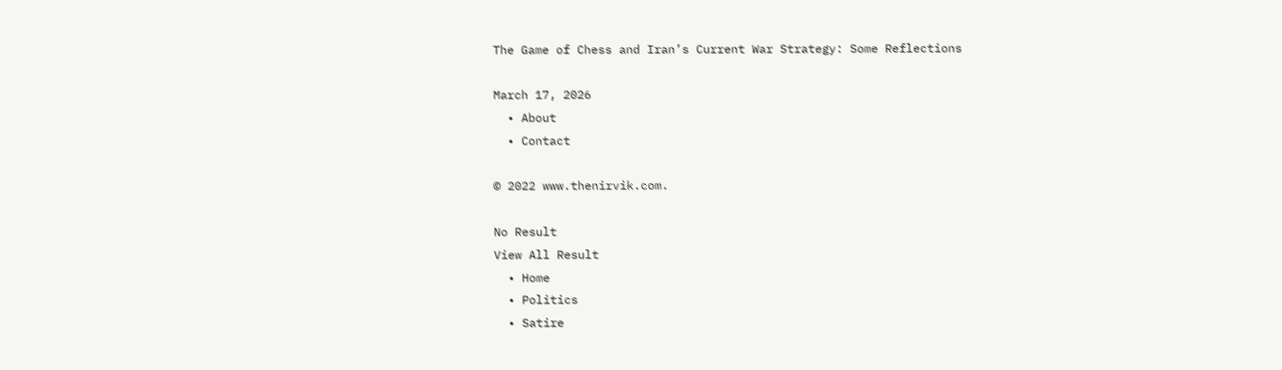The Game of Chess and Iran’s Current War Strategy: Some Reflections

March 17, 2026
  • About
  • Contact

© 2022 www.thenirvik.com.

No Result
View All Result
  • Home
  • Politics
  • Satire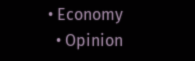• Economy
  • Opinion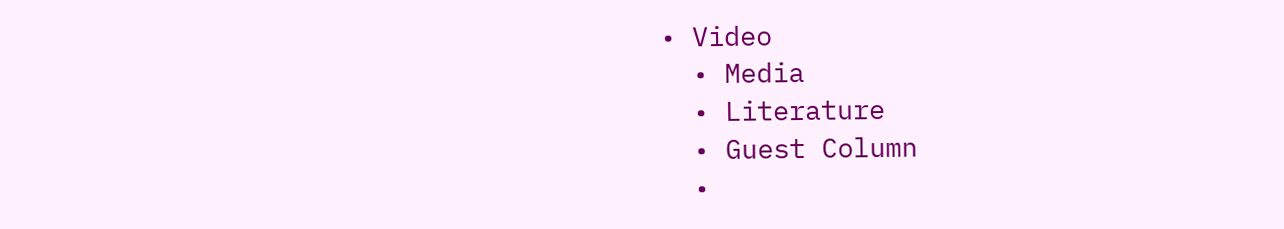• Video
  • Media
  • Literature
  • Guest Column
  •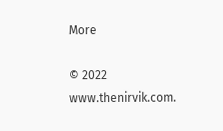More

© 2022 www.thenirvik.com.